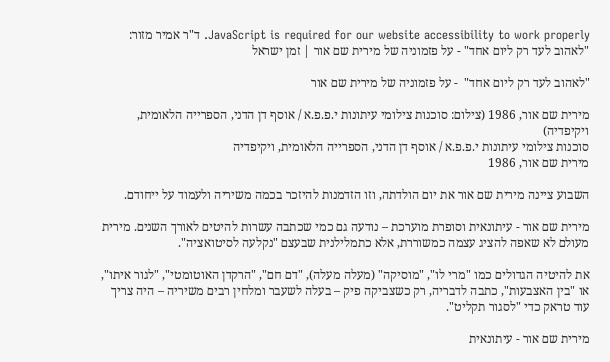JavaScript is required for our website accessibility to work properly. ד"ר אמיר מזור: "לאהוב לעד רק ליום אחד" - על פזמוניה של מירית שם אור | זמן ישראל

"לאהוב לעד רק ליום אחד"  - על פזמוניה של מירית שם אור

מירית שם אור, 1986 (צילום: סוכנות צילומי עיתונות י.פ.פ.א / אוסף דן הדני, הספרייה הלאומית, ויקיפדיה)
סוכנות צילומי עיתונות י.פ.פ.א / אוסף דן הדני, הספרייה הלאומית, ויקיפדיה
מירית שם אור, 1986

השבוע ציינה מירית שם אור את יום הולדתה, וזו הזדמנות להיזכר בכמה משיריה ולעמוד על ייחודם.

מירית שם אור - עיתונאית וסופרת מוערכת – נודעה גם כמי שכתבה עשרות להיטים לאורך השנים. מירית מעולם לא שאפה להציג עצמה כמשוררת, אלא כתמלילנית שבעצם "נקלעה לסיטואציה".

את להיטיה הגדולים כמו "מרי לו", "מוסיקה" (מעלה מעלה), "דם חם", "הרקדן האוטומטי", "לגור איתו", או "בין האצבעות", כתבה לדבריה, רק כשצביקה פיק – בעלה לשעבר ומלחין רבים משיריה – היה צריך עוד טראק כדי "לסגור תקליט".

מירית שם אור - עיתונאית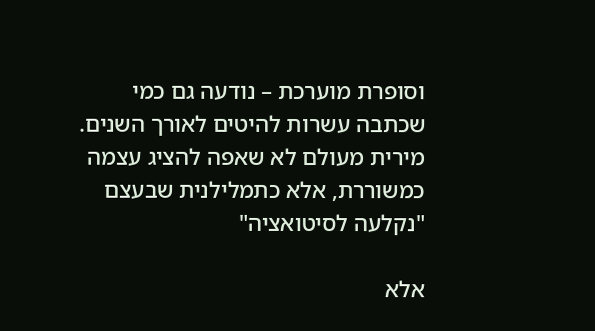וסופרת מוערכת – נודעה גם כמי שכתבה עשרות להיטים לאורך השנים. מירית מעולם לא שאפה להציג עצמה כמשוררת, אלא כתמלילנית שבעצם "נקלעה לסיטואציה"

אלא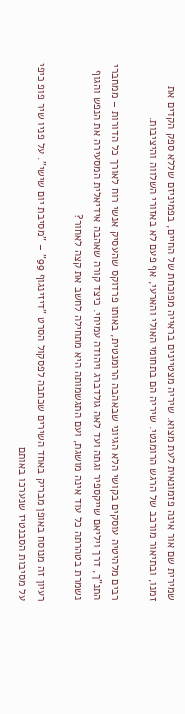שמירית שם אור אינה פזמונאית לעת מצוא. שיריה מצטיינים בראייה מפוכחת של החיים, בפמיניזם שללא ספק הקדים את זמנו, ובתיאור מורכב של הרגש הרומנטי. שיריה הם בתחומי האולי והארעי, אף פעם לא באזורי השלווה והיציבות.

רבים מלהיטיה עוסקים בקושי הלא הגיוני שבאהבה הרומנטית, באותו פרדוקס שהעסיק אנשי רוח לאורך כל הדורות – ממחברי התנ"ך, דרך ויליאם שייקספיר וגתה ועד לאה גולדברג ויהודה עמיחי. כיצד קורה שאהבה אידיאלית המסעירה את הנפש והגוף נשמרת בטהרתה כל עוד אינה מושגת, ועם התגשמותה היא מתחילה לחשב את קצה לאחור?

רעיון זה מנוסח באופן מבריק באחד השירים שכתבה לפסקול הסרט "דיזינגוף 99" – "מסיבת יום שישי". על פניו שיר פופ כיפי על מסיבות הסבנטיז שנערכו באותם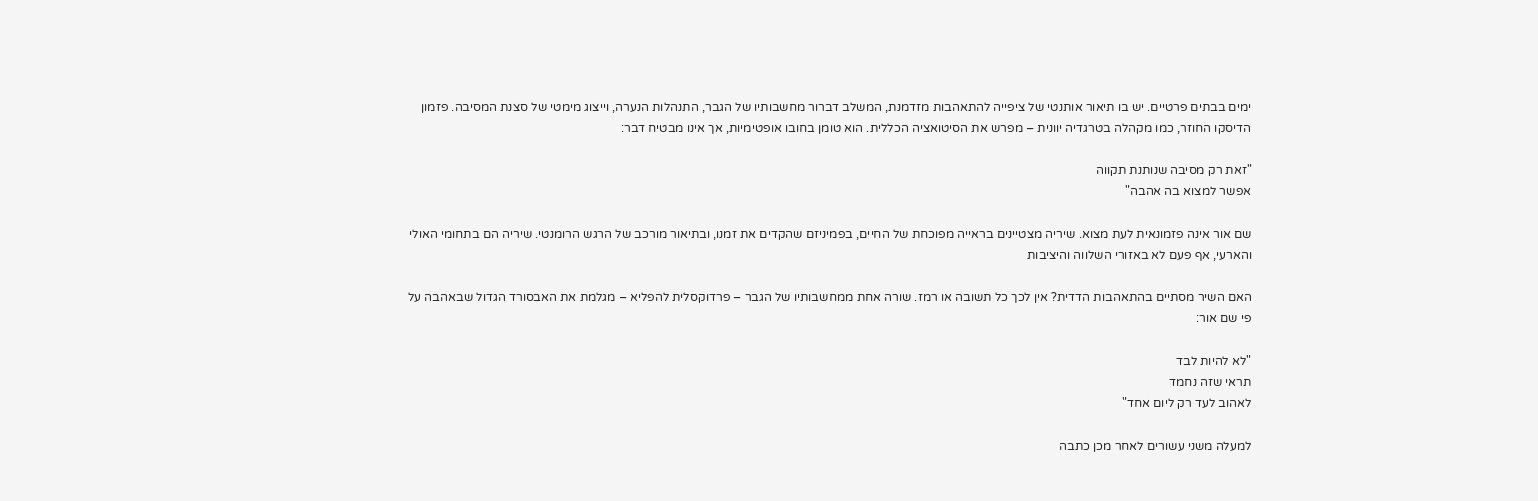ימים בבתים פרטיים. יש בו תיאור אותנטי של ציפייה להתאהבות מזדמנת, המשלב דברור מחשבותיו של הגבר, התנהלות הנערה, וייצוג מימטי של סצנת המסיבה. פזמון הדיסקו החוזר, כמו מקהלה בטרגדיה יוונית – מפרש את הסיטואציה הכללית. הוא טומן בחובו אופטימיות, אך אינו מבטיח דבר:

"זאת רק מסיבה שנותנת תקווה
אפשר למצוא בה אהבה"

שם אור אינה פזמונאית לעת מצוא. שיריה מצטיינים בראייה מפוכחת של החיים, בפמיניזם שהקדים את זמנו, ובתיאור מורכב של הרגש הרומנטי. שיריה הם בתחומי האולי והארעי, אף פעם לא באזורי השלווה והיציבות

האם השיר מסתיים בהתאהבות הדדית? אין לכך כל תשובה או רמז. שורה אחת ממחשבותיו של הגבר – פרדוקסלית להפליא – מגלמת את האבסורד הגדול שבאהבה על פי שם אור:

"לא להיות לבד
תראי שזה נחמד
לאהוב לעד רק ליום אחד"

למעלה משני עשורים לאחר מכן כתבה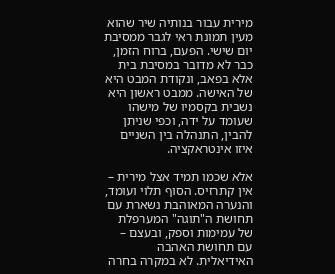מירית עבור בנותיה שיר שהוא מעין תמונת ראי לגבר ממסיבת יום שישי. הפעם, ברוח הזמן, כבר לא מדובר במסיבת בית אלא בפאב, ונקודת המבט היא של האישה. ממבט ראשון היא נשבית בקסמיו של מישהו שעומד על ידה, וכפי שניתן להבין, התנהלה בין השניים איזו אינטראקציה.

אלא שכמו תמיד אצל מירית – אין קתרזיס. הסוף תלוי ועומד, והנערה המאוהבת נשארת עם תחושת ה"תוגה" המערפלת של עמימות וספק, ובעצם – עם תחושת האהבה האידיאלית. לא במקרה בחרה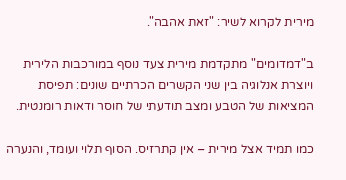מירית לקרוא לשיר: "זאת אהבה".

ב"דמדומים" מתקדמת מירית צעד נוסף במורכבות הלירית ויוצרת אנלוגיה בין שני הקשרים הכרתיים שונים: תפיסת המציאות של הטבע ומצב תודעתי של חוסר ודאות רומנטית.

כמו תמיד אצל מירית – אין קתרזיס. הסוף תלוי ועומד, והנערה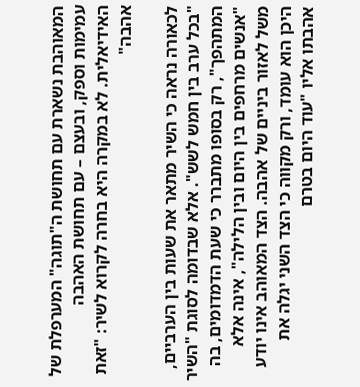המאוהבת נשארת עם תחושת ה"תוגה" המערפלת של עמימות וספק, ובעצם – עם תחושת האהבה האידיאלית. לא במקרה היא בחרה לקרוא לשיר: "זאת אהבה"

לכאורה נראה כי השיר מתאר את שעות בין הערביים, "בכל ערב בין חמש לשש". אלא שבדומה לסוגת "השיר המתהפך", רק בסופו מתברר כי שעת הדמדומים, בה "אנשים מרחפים בין היום ובין הלילה", אינה אלא משל לאזור ביניים של אהבה. הצד המאוהב אינו יודע היכן הוא עומד, ורק מקווה כי הצד השני יגלה את אהבתו אליו "עוד היום בטרם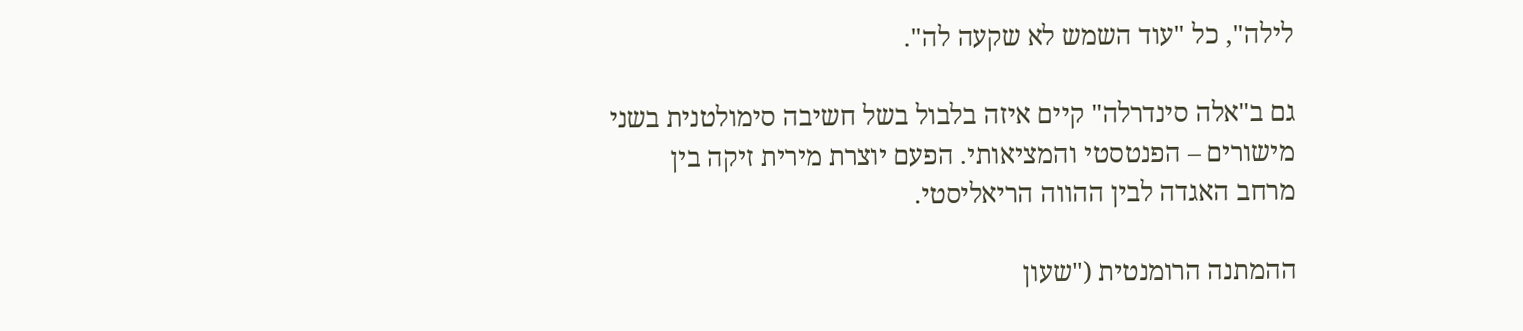לילה", כל "עוד השמש לא שקעה לה".

גם ב"אלה סינדרלה" קיים איזה בלבול בשל חשיבה סימולטנית בשני מישורים – הפנטסטי והמציאותי. הפעם יוצרת מירית זיקה בין מרחב האגדה לבין ההווה הריאליסטי.

ההמתנה הרומנטית ("שעון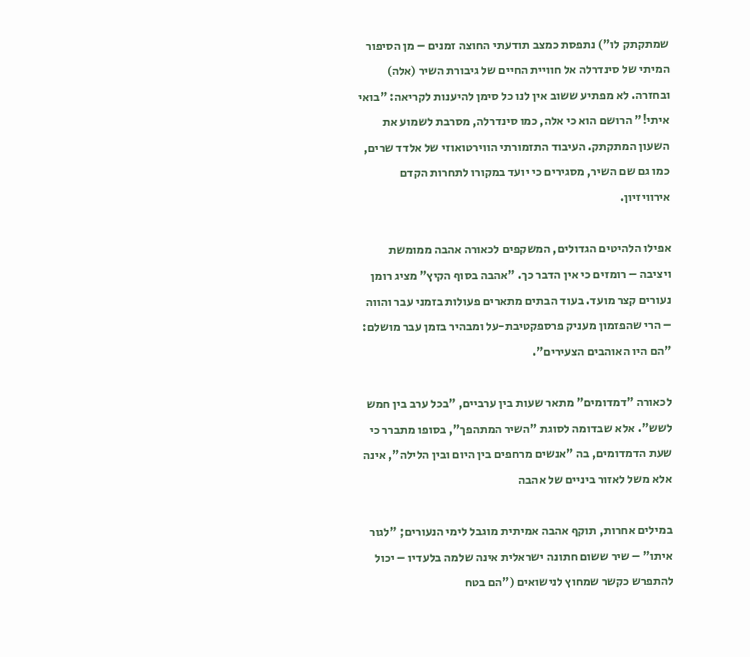שמתקתק לו") נתפסת כמצב תודעתי החוצה זמנים – מן הסיפור המיתי של סינדרלה אל חוויית החיים של גיבורת השיר (אלה) ובחזרה. לא מפתיע ששוב אין לנו כל סימן להיענות לקריאה: "בואי איתי!" הרושם הוא כי אלה, כמו סינדרלה, מסרבת לשמוע את השעון המתקתק. העיבוד התזמורתי הווירטואוזי של אלדד שרים, כמו גם שם השיר, מסגירים כי יועד במקורו לתחרות הקדם אירוויזיון.

אפילו הלהיטים הגדולים, המשקפים לכאורה אהבה ממומשת ויציבה – רומזים כי אין הדבר כך. "אהבה בסוף הקיץ" מציג רומן נעורים קצר מועד. בעוד הבתים מתארים פעולות בזמני עבר והווה – הרי שהפזמון מעניק פרספקטיבת-על ומבהיר בזמן עבר מושלם: "הם היו האוהבים הצעירים".

לכאורה "דמדומים" מתאר שעות בין ערביים, "בכל ערב בין חמש לשש". אלא שבדומה לסוגת "השיר המתהפך", בסופו מתברר כי שעת הדמדומים, בה "אנשים מרחפים בין היום ובין הלילה", אינה אלא משל לאזור ביניים של אהבה

במילים אחרות, תוקף אהבה אמיתית מוגבל לימי הנעורים; "לגור איתו" – שיר ששום חתונה ישראלית אינה שלמה בלעדיו – יכול להתפרש כקשר שמחוץ לנישואים ("הם בטח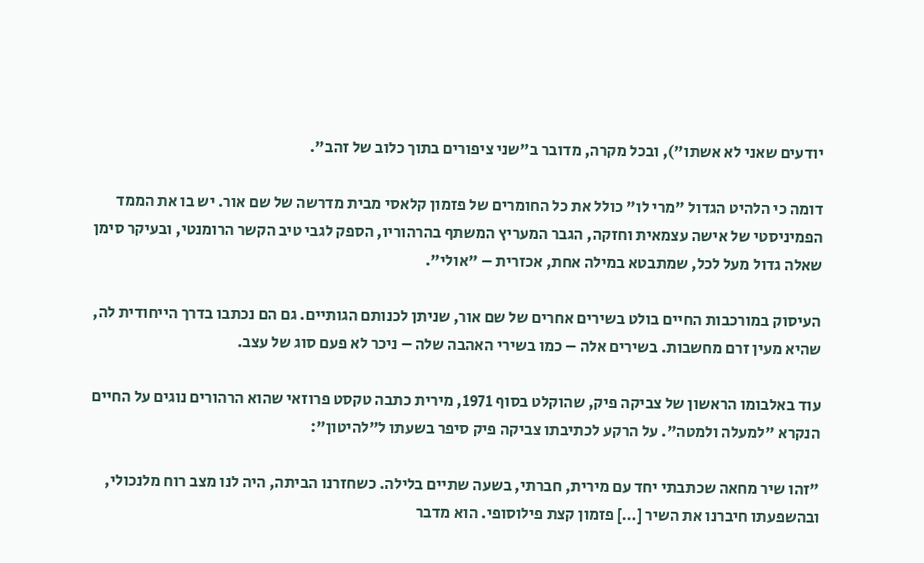יודעים שאני לא אשתו"), ובכל מקרה, מדובר ב"שני ציפורים בתוך כלוב של זהב".

דומה כי הלהיט הגדול "מרי לו" כולל את כל החומרים של פזמון קלאסי מבית מדרשה של שם אור. יש בו את הממד הפמיניסטי של אישה עצמאית וחזקה, הגבר המעריץ המשתף בהרהוריו, הספק לגבי טיב הקשר הרומנטי, ובעיקר סימן שאלה גדול מעל לכל, שמתבטא במילה אחת, אכזרית – "אולי".

העיסוק במורכבות החיים בולט בשירים אחרים של שם אור, שניתן לכנותם הגותיים. גם הם נכתבו בדרך הייחודית לה, שהיא מעין זרם מחשבות. בשירים אלה – כמו בשירי האהבה שלה – ניכר לא פעם סוג של עצב.

עוד באלבומו הראשון של צביקה פיק, שהוקלט בסוף 1971, מירית כתבה טקסט פרוזאי שהוא הרהורים נוגים על החיים הנקרא "למעלה ולמטה". על הרקע לכתיבתו צביקה פיק סיפר בשעתו ל"להיטון":

"זהו שיר מחאה שכתבתי יחד עם מירית, חברתי, בשעה שתיים בלילה. כשחזרנו הביתה, היה לנו מצב רוח מלנכולי, ובהשפעתו חיברנו את השיר […] פזמון קצת פילוסופי. הוא מדבר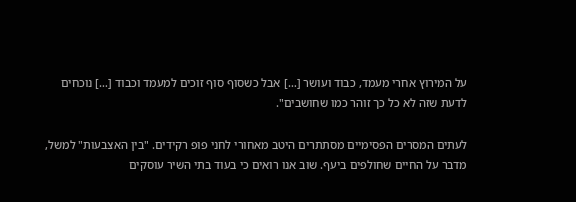על המירוץ אחרי מעמד, כבוד ועושר […] אבל כשסוף סוף זוכים למעמד וכבוד […] נוכחים לדעת שזה לא כל כך זוהר כמו שחושבים".

לעתים המסרים הפסימיים מסתתרים היטב מאחורי לחני פופ רקידים. "בין האצבעות" למשל, מדבר על החיים שחולפים ביעף. שוב אנו רואים כי בעוד בתי השיר עוסקים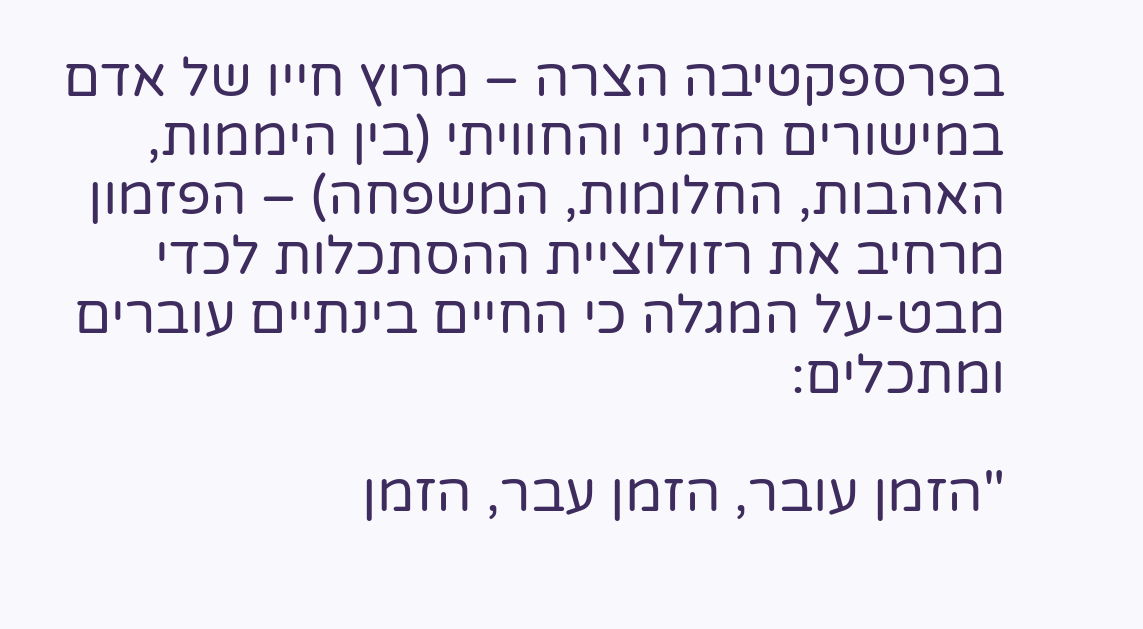בפרספקטיבה הצרה – מרוץ חייו של אדם במישורים הזמני והחוויתי (בין היממות, האהבות, החלומות, המשפחה) – הפזמון מרחיב את רזולוציית ההסתכלות לכדי מבט-על המגלה כי החיים בינתיים עוברים ומתכלים:

"הזמן עובר, הזמן עבר, הזמן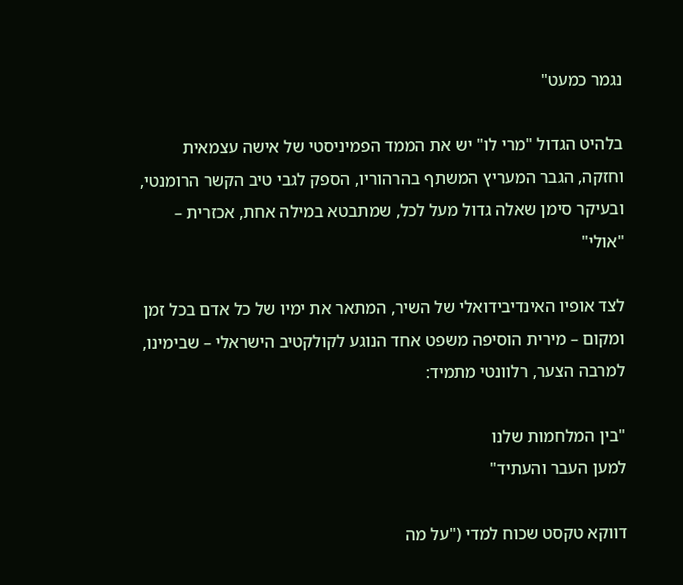נגמר כמעט"

בלהיט הגדול "מרי לו" יש את הממד הפמיניסטי של אישה עצמאית וחזקה, הגבר המעריץ המשתף בהרהוריו, הספק לגבי טיב הקשר הרומנטי, ובעיקר סימן שאלה גדול מעל לכל, שמתבטא במילה אחת, אכזרית – "אולי"

לצד אופיו האינדיבידואלי של השיר, המתאר את ימיו של כל אדם בכל זמן ומקום – מירית הוסיפה משפט אחד הנוגע לקולקטיב הישראלי – שבימינו, למרבה הצער, רלוונטי מתמיד:

"בין המלחמות שלנו
למען העבר והעתיד"

דווקא טקסט שכוח למדי ("על מה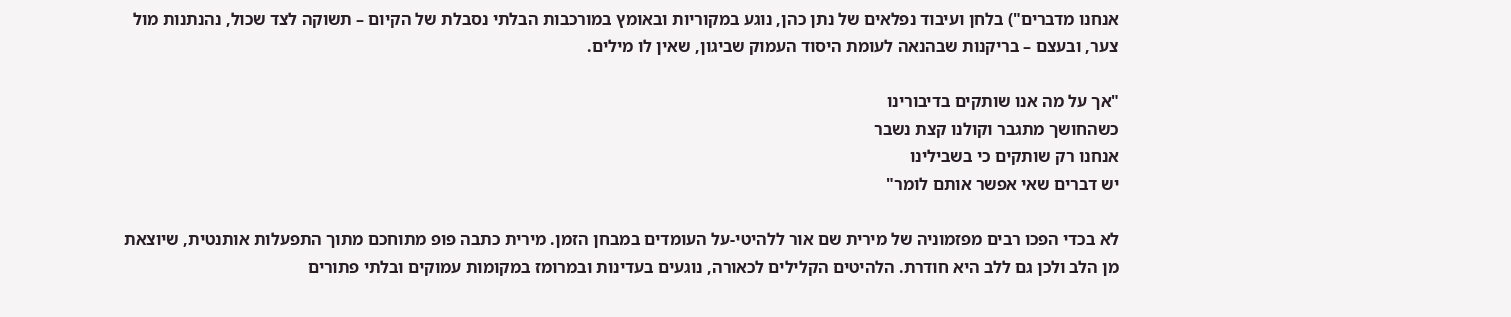אנחנו מדברים") בלחן ועיבוד נפלאים של נתן כהן, נוגע במקוריות ובאומץ במורכבות הבלתי נסבלת של הקיום – תשוקה לצד שכול, נהנתנות מול צער, ובעצם – בריקנות שבהנאה לעומת היסוד העמוק שביגון, שאין לו מילים.

"אך על מה אנו שותקים בדיבורינו
כשהחושך מתגבר וקולנו קצת נשבר
אנחנו רק שותקים כי בשבילינו
יש דברים שאי אפשר אותם לומר"

לא בכדי הפכו רבים מפזמוניה של מירית שם אור ללהיטי-על העומדים במבחן הזמן. מירית כתבה פופ מתוחכם מתוך התפעלות אותנטית, שיוצאת מן הלב ולכן גם ללב היא חודרת. הלהיטים הקלילים לכאורה, נוגעים בעדינות ובמרומז במקומות עמוקים ובלתי פתורים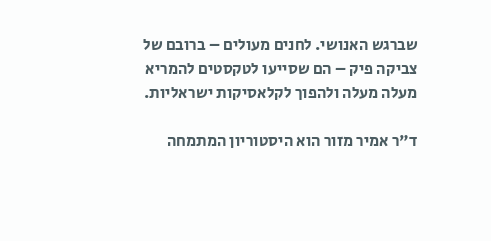שברגש האנושי. לחנים מעולים – ברובם של צביקה פיק – הם שסייעו לטקסטים להמריא מעלה מעלה ולהפוך לקלאסיקות ישראליות.

ד"ר אמיר מזור הוא היסטוריון המתמחה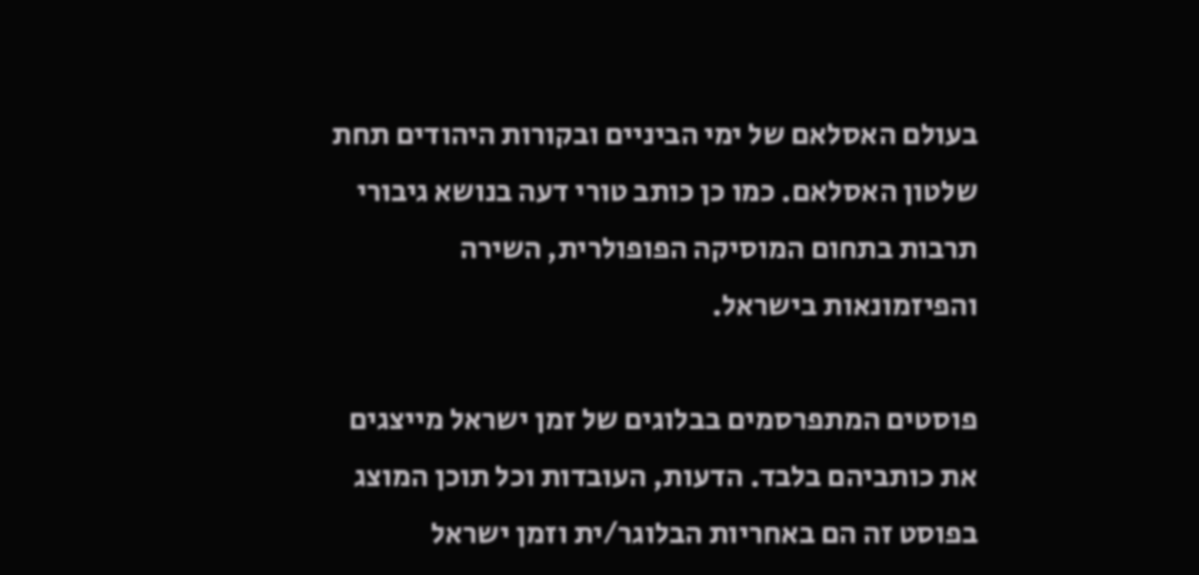בעולם האסלאם של ימי הביניים ובקורות היהודים תחת שלטון האסלאם. כמו כן כותב טורי דעה בנושא גיבורי תרבות בתחום המוסיקה הפופולרית, השירה והפיזמונאות בישראל.

פוסטים המתפרסמים בבלוגים של זמן ישראל מייצגים את כותביהם בלבד. הדעות, העובדות וכל תוכן המוצג בפוסט זה הם באחריות הבלוגר/ית וזמן ישראל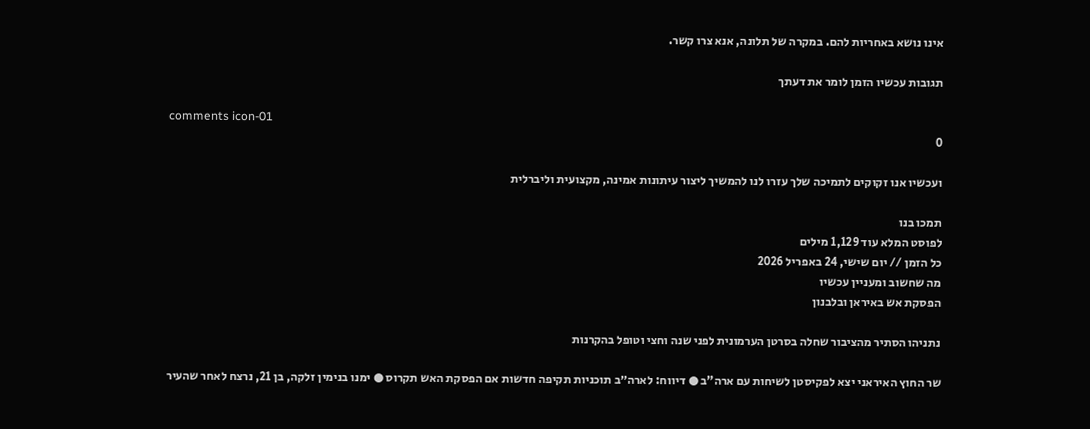אינו נושא באחריות להם. במקרה של תלונה, אנא צרו קשר.

תגובות עכשיו הזמן לומר את דעתך

comments icon-01
0

ועכשיו אנו זקוקים לתמיכה שלך עזרו לנו להמשיך ליצור עיתונות אמינה, מקצועית וליברלית

תמכו בנו
לפוסט המלא עוד 1,129 מילים
כל הזמן // יום שישי, 24 באפריל 2026
מה שחשוב ומעניין עכשיו
הפסקת אש באיראן ובלבנון

נתניהו הסתיר מהציבור שחלה בסרטן הערמונית לפני שנה וחצי וטופל בהקרנות

שר החוץ האיראני יצא לפקיסטן לשיחות עם ארה"ב ● דיווח: לארה״ב תוכניות תקיפה חדשות אם הפסקת האש תקרוס ● ימנו בנימין זלקה, בן 21, נרצח לאחר שהעיר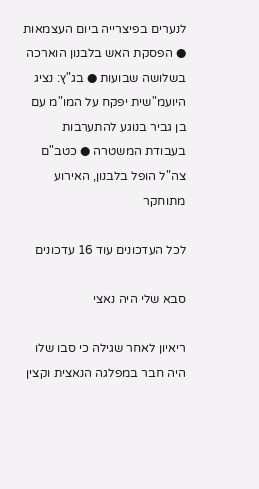לנערים בפיצרייה ביום העצמאות ● הפסקת האש בלבנון הוארכה בשלושה שבועות ● בג"ץ: נציג היועמ"שית יפקח על המו"מ עם בן גביר בנוגע להתערבות בעבודת המשטרה ● כטב"ם צה"ל הופל בלבנון, האירוע מתוחקר

לכל העדכונים עוד 16 עדכונים

סבא שלי היה נאצי

ריאיון לאחר שגילה כי סבו שלו היה חבר במפלגה הנאצית וקצין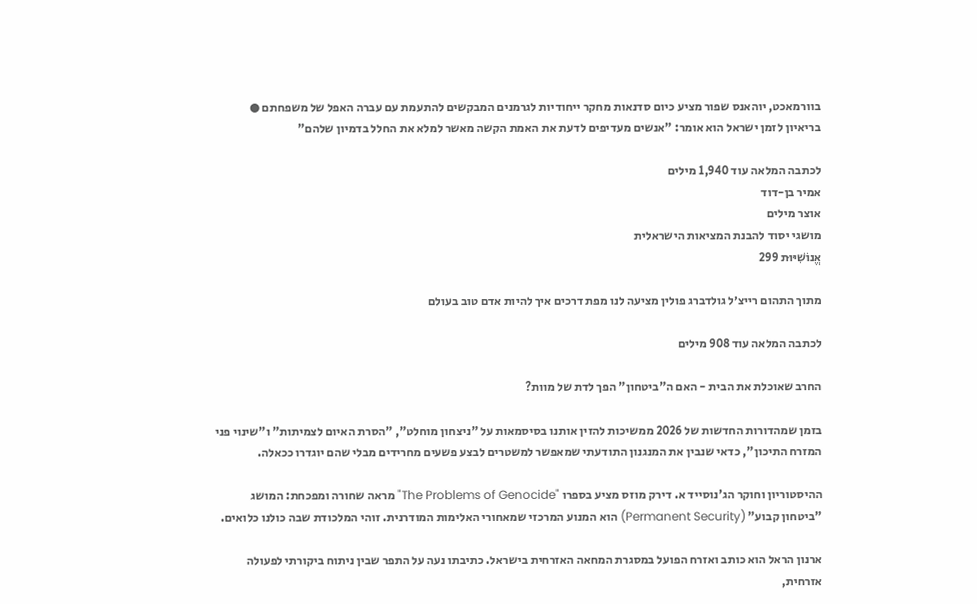בוורמאכט, יוהאנס שפור מציע כיום סדנאות מחקר ייחודיות לגרמנים המבקשים להתעמת עם עברה האפל של משפחתם ● בריאיון לזמן ישראל הוא אומר: "אנשים מעדיפים לדעת את האמת הקשה מאשר למלא את החלל בדמיון שלהם"

לכתבה המלאה עוד 1,940 מילים
אמיר בן-דוד
אוצר מילים
מושגי יסוד להבנת המציאות הישראלית
אֱנוֹשִׁיּוּת 299

מתוך התהום רייצ׳ל גולדברג פולין מציעה לנו מפת דרכים איך להיות אדם טוב בעולם

לכתבה המלאה עוד 908 מילים

החרב שאוכלת את הבית - האם ה"ביטחון" הפך לדת של מוות?

בזמן שמהדורות החדשות של 2026 ממשיכות להזין אותנו בסיסמאות על "ניצחון מוחלט", "הסרת האיום לצמיתות" ו"שינוי פני המזרח התיכון", כדאי שנבין את המנגנון התודעתי שמאפשר למשטרים לבצע פשעים מחרידים מבלי שהם יוגדרו ככאלה.

ההיסטוריון וחוקר הג'נוסייד א. דירק מוזס מציע בספרו "The Problems of Genocide" מראה שחורה ומפכחת: המושג "ביטחון קבוע" (Permanent Security) הוא המנוע המרכזי שמאחורי האלימות המודרנית. זוהי המלכודת שבה כולנו כלואים.

ארנון הראל הוא כותב ואזרח הפועל במסגרת המחאה האזרחית בישראל. כתיבתו נעה על התפר שבין ניתוח ביקורתי לפעולה אזרחית,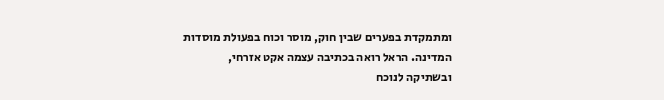ומתמקדת בפערים שבין חוק, מוסר וכוח בפעולת מוסדות המדינה. הראל רואה בכתיבה עצמה אקט אזרחי, ובשתיקה לנוכח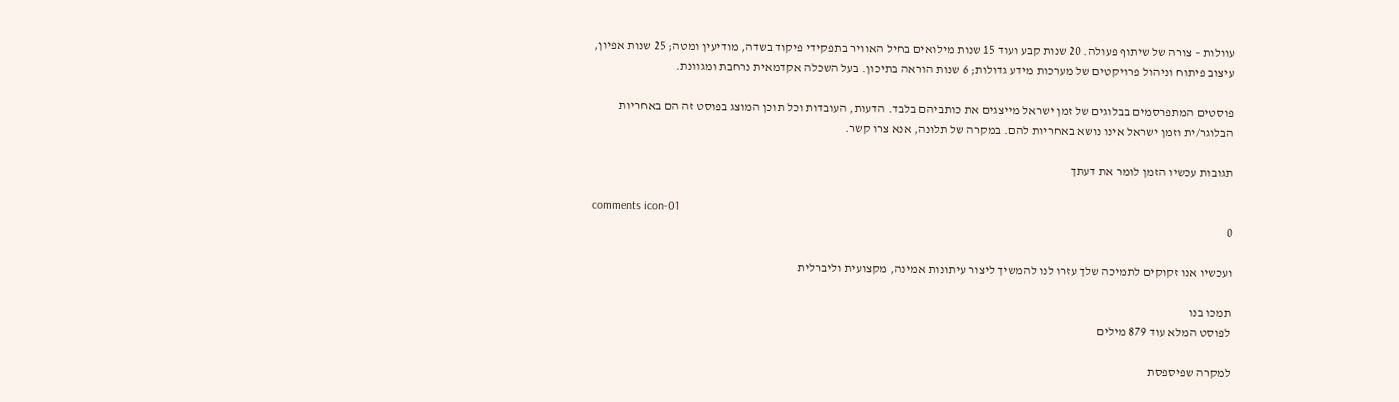עוולות – צורה של שיתוף פעולה. 20 שנות קבע ועוד 15 שנות מילואים בחיל האוויר בתפקידי פיקוד בשדה, מודיעין ומטה; 25 שנות אפיון, עיצוב פיתוח וניהול פרויקטים של מערכות מידע גדולות; 6 שנות הוראה בתיכון. בעל השכלה אקדמאית נרחבת ומגוונת.

פוסטים המתפרסמים בבלוגים של זמן ישראל מייצגים את כותביהם בלבד. הדעות, העובדות וכל תוכן המוצג בפוסט זה הם באחריות הבלוגר/ית וזמן ישראל אינו נושא באחריות להם. במקרה של תלונה, אנא צרו קשר.

תגובות עכשיו הזמן לומר את דעתך

comments icon-01
0

ועכשיו אנו זקוקים לתמיכה שלך עזרו לנו להמשיך ליצור עיתונות אמינה, מקצועית וליברלית

תמכו בנו
לפוסט המלא עוד 879 מילים

למקרה שפיספסת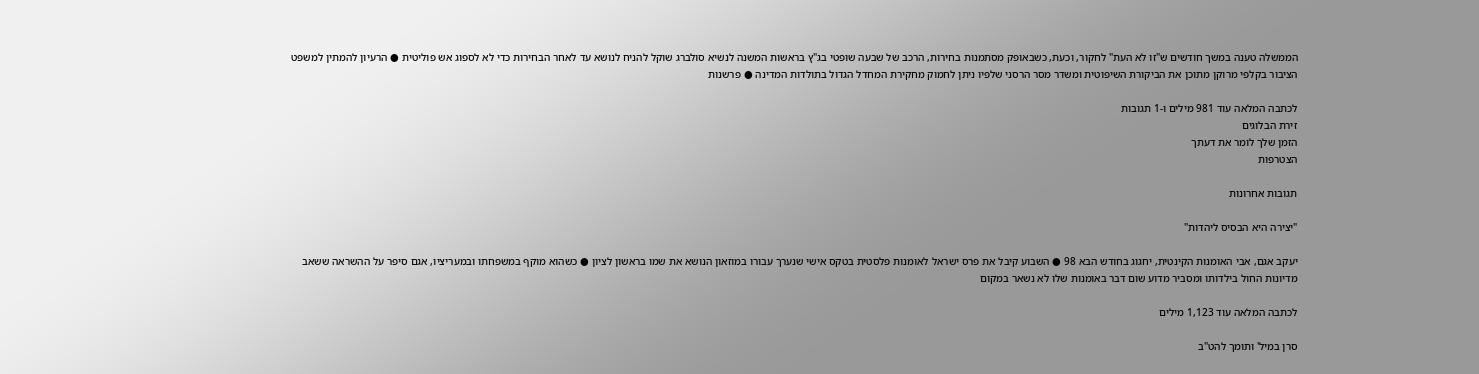הממשלה טענה במשך חודשים ש"זו לא העת" לחקור, וכעת, כשבאופק מסתמנות בחירות, הרכב של שבעה שופטי בג"ץ בראשות המשנה לנשיא סולברג שוקל להניח לנושא עד לאחר הבחירות כדי לא לספוג אש פוליטית ● הרעיון להמתין למשפט הציבור בקלפי מרוקן מתוכן את הביקורת השיפוטית ומשדר מסר הרסני שלפיו ניתן לחמוק מחקירת המחדל הגדול בתולדות המדינה ● פרשנות

לכתבה המלאה עוד 981 מילים ו-1 תגובות
זירת הבלוגים
הזמן שלך לומר את דעתך
הצטרפות

תגובות אחרונות

"יצירה היא הבסיס ליהדות"

יעקב אגם, אבי האומנות הקינטית, יחגוג בחודש הבא 98 ● השבוע קיבל את פרס ישראל לאומנות פלסטית בטקס אישי שנערך עבורו במוזאון הנושא את שמו בראשון לציון ● כשהוא מוקף במשפחתו ובמעריציו, אגם סיפר על ההשראה ששאב מדיונות החול בילדותו ומסביר מדוע שום דבר באומנות שלו לא נשאר במקום

לכתבה המלאה עוד 1,123 מילים

סרן במיל' ותומך להט"ב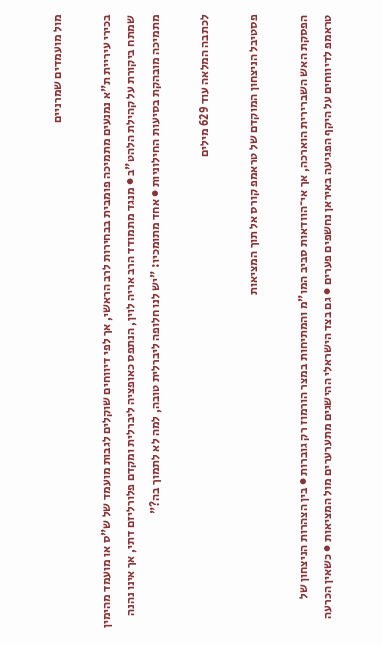מול מועמדים שמרניים

בכירי עיריית ת"א נמנעים מתמיכה פומבית בבחירות לרב הראשי, אך לפי דיווחים שוקלים לגבות מועמד של ש"ס או מועמד מהימין שמתח ביקורת על קהילת הלהט"ב ● מנגד מתמודד הרב אריה לוין, הנתפס כאופציה ליברלית ומקדם פלורליזם דתי, אך אינו נהנה מתמיכה מובהקת בסיעות החילוניות ● אחד מתומכיו: "יש לנו חלופה ליברלית טובה, למה לא לתמוך בה?"

לכתבה המלאה עוד 629 מילים

פסטיבל הניצחון המוקדם של טראמפ קורס אל תוך המציאות

הפסקת האש השברירית הוארכה, אך אי־הוודאות סביב המו"מ והמתיחות במצר הורמוז רק גוברות ● בין הצהרות הניצחון של טראמפ לדיווחים על היקף הפגיעה באיראן נחשפים פערים ● גם בצד הישראלי ההישגים מתערערים מול המציאות ● כשאין הכרעה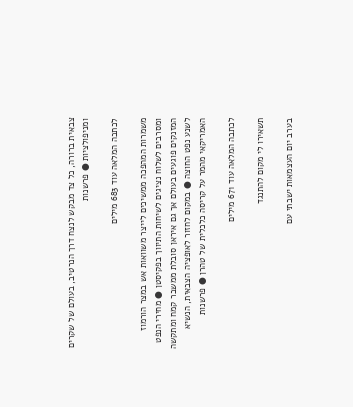צבאית ברורה, כל צד מבקש לנצח דרך הנרטיב, בעולם של שקרים ומניפולציות ● פרשנות

לכתבה המלאה עוד 683 מילים

משמרות המהפכה ממשיכים לייצר משוואות אש במצר הורמוז ומסרבים לשלוח נציגים לשיחות התיווך בפקיסטן ● מחירי הנפט המזנקים פוגעים בעולם אך גם איראן סובלת ממשבר קמח ומתקשה לשנע נפט החוצה ● במקום לחזור לאופציה הצבאית, הנשיא האמריקאי מהמר על קריסה כלכלית של טהרן ● פרשנות

לכתבה המלאה עוד 671 מילים

תשאירו לי מקום להתנגד

בערב יום העצמאות ישבתי עם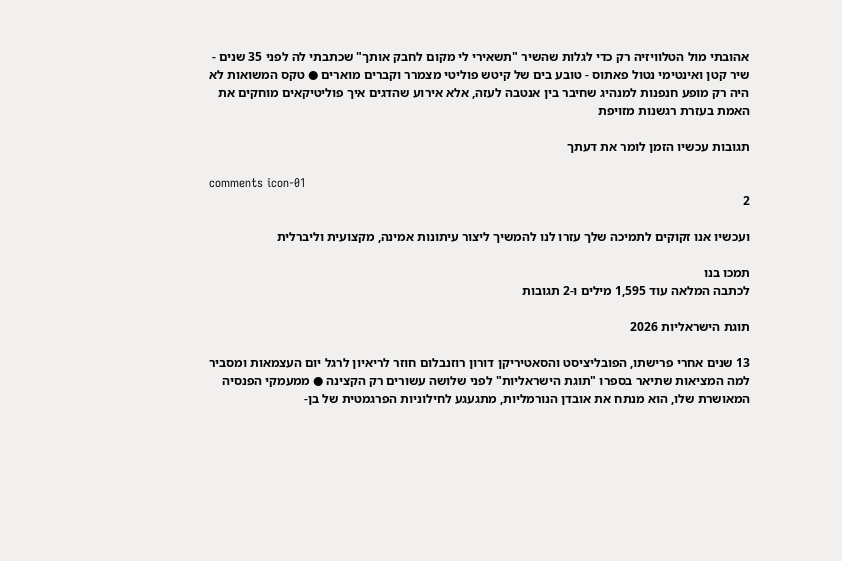אהובתי מול הטלוויזיה רק כדי לגלות שהשיר "תשאירי לי מקום לחבק אותך" שכתבתי לה לפני 35 שנים - שיר קטן ואינטימי נטול פאתוס - טובע בים של קיטש פוליטי מצמרר וקברים מוארים ● טקס המשואות לא היה רק מופע חנפנות למנהיג שחיבר בין אנטבה לעזה, אלא אירוע שהדגים איך פוליטיקאים מוחקים את האמת בעזרת רגשנות מזויפת

תגובות עכשיו הזמן לומר את דעתך

comments icon-01
2

ועכשיו אנו זקוקים לתמיכה שלך עזרו לנו להמשיך ליצור עיתונות אמינה, מקצועית וליברלית

תמכו בנו
לכתבה המלאה עוד 1,595 מילים ו-2 תגובות

תוגת הישראליות 2026

13 שנים אחרי פרישתו, הפובליציסט והסאטיריקן דורון רוזנבלום חוזר לריאיון לרגל יום העצמאות ומסביר למה המציאות שתיאר בספרו "תוגת הישראליות" לפני שלושה עשורים רק הקצינה ● ממעמקי הפנסיה המאושרת שלו, הוא מנתח את אובדן הנורמליות, מתגעגע לחילוניות הפרגמטית של בן-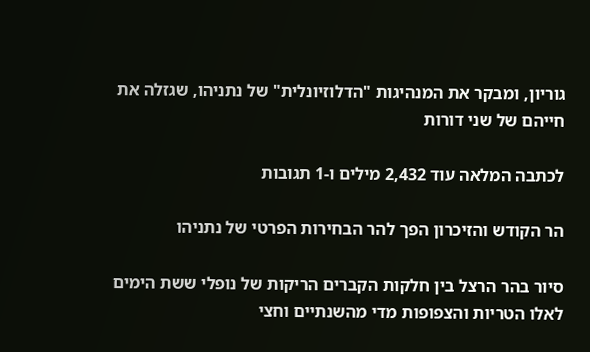גוריון, ומבקר את המנהיגות "הדלוזיונלית" של נתניהו, שגזלה את חייהם של שני דורות

לכתבה המלאה עוד 2,432 מילים ו-1 תגובות

הר הקודש והזיכרון הפך להר הבחירות הפרטי של נתניהו

סיור בהר הרצל בין חלקות הקברים הריקות של נופלי ששת הימים לאלו הטריות והצפופות מדי מהשנתיים וחצי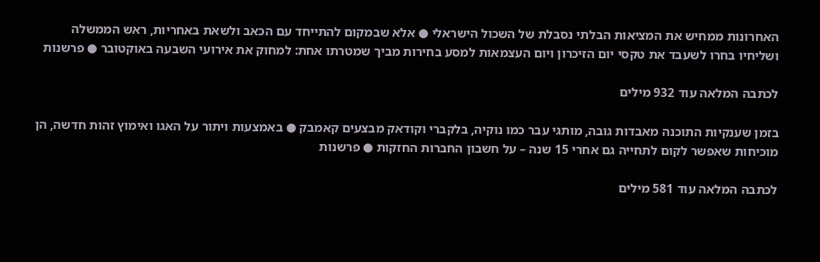האחרונות ממחיש את המציאות הבלתי נסבלת של השכול הישראלי ● אלא שבמקום להתייחד עם הכאב ולשאת באחריות, ראש הממשלה ושליחיו בחרו לשעבד את טקסי יום הזיכרון ויום העצמאות למסע בחירות מביך שמטרתו אחת: למחוק את אירועי השבעה באוקטובר ● פרשנות

לכתבה המלאה עוד 932 מילים

בזמן שענקיות התוכנה מאבדות גובה, מותגי עבר כמו נוקיה, בלקברי וקודאק מבצעים קאמבק ● באמצעות ויתור על האגו ואימוץ זהות חדשה, הן מוכיחות שאפשר לקום לתחייה גם אחרי 15 שנה – על חשבון החברות החזקות ● פרשנות

לכתבה המלאה עוד 581 מילים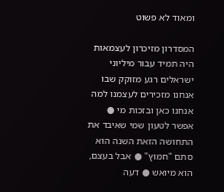ומאוד לא פשוט

המסדרון מזיכרון לעצמאות היה תמיד עבור מיליוני ישראלים רגע מזוקק שבו אנחנו מזכירים לעצמנו למה אנחנו כאן ובזכות מי ● אפשר לטעון שמי שאיבד את התחושה הזאת השנה הוא סתם "חמוץ" ● אבל בעצם, הוא מיואש ● דעה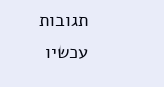תגובות עכשיו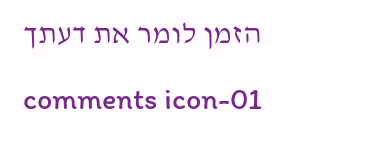הזמן לומר את דעתך

comments icon-01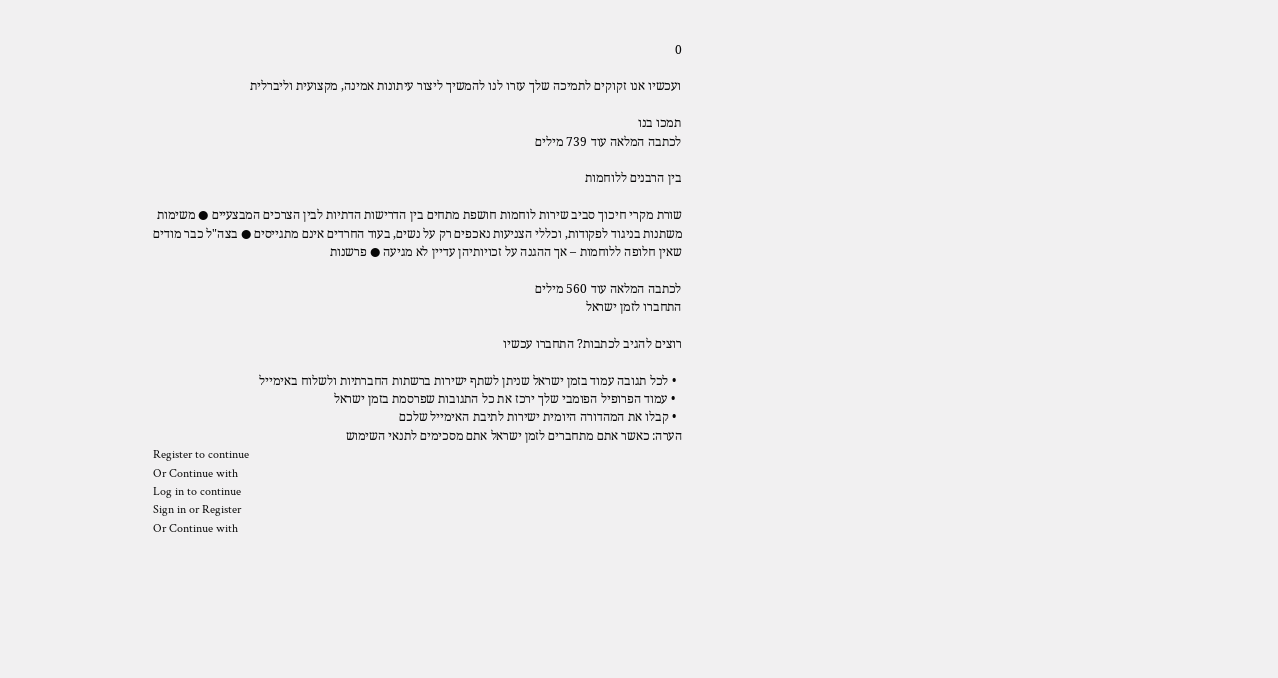0

ועכשיו אנו זקוקים לתמיכה שלך עזרו לנו להמשיך ליצור עיתונות אמינה, מקצועית וליברלית

תמכו בנו
לכתבה המלאה עוד 739 מילים

בין הרבנים ללוחמות

שורת מקרי חיכוך סביב שירות לוחמות חושפת מתחים בין הדרישות הדתיות לבין הצרכים המבצעיים ● משימות משתנות בניגוד לפקודות, וכללי הצניעות נאכפים רק על נשים, בעוד החרדים אינם מתגייסים ● בצה"ל כבר מודים שאין חלופה ללוחמות – אך ההגנה על זכויותיהן עדיין לא מגיעה ● פרשנות

לכתבה המלאה עוד 560 מילים
התחברו לזמן ישראל

רוצים להגיב לכתבות? התחברו עכשיו

  • לכל תגובה עמוד בזמן ישראל שניתן לשתף ישירות ברשתות החברתיות ולשלוח באימייל
  • עמוד הפרופיל הפומבי שלך ירכז את כל התגובות שפרסמת בזמן ישראל
  • קבלו את המהדורה היומית ישירות לתיבת האימייל שלכם
הערה: כאשר אתם מתחברים לזמן ישראל אתם מסכימים לתנאי השימוש
Register to continue
Or Continue with
Log in to continue
Sign in or Register
Or Continue with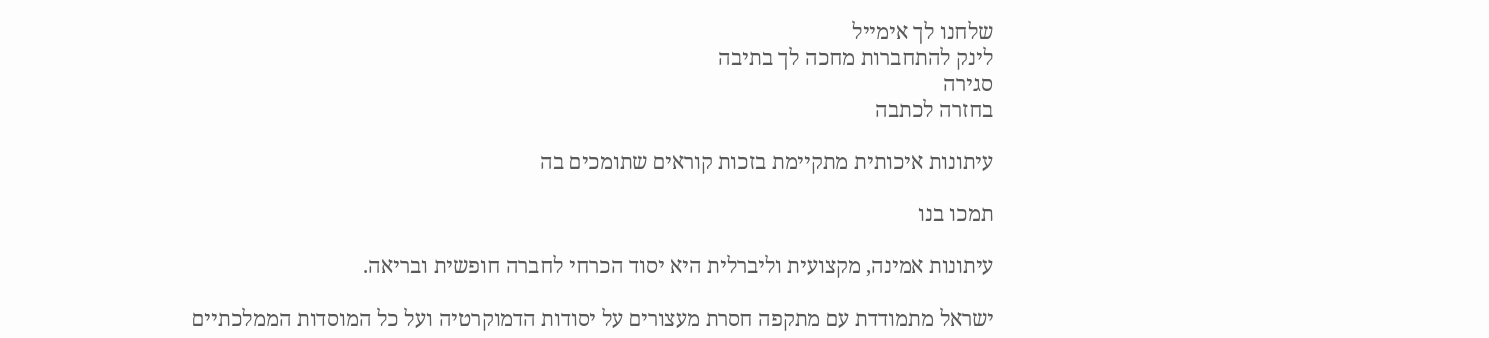שלחנו לך אימייל
לינק להתחברות מחכה לך בתיבה
סגירה
בחזרה לכתבה

עיתונות איכותית מתקיימת בזכות קוראים שתומכים בה

תמכו בנו

עיתונות אמינה, מקצועית וליברלית היא יסוד הכרחי לחברה חופשית ובריאה.

ישראל מתמודדת עם מתקפה חסרת מעצורים על יסודות הדמוקרטיה ועל כל המוסדות הממלכתיים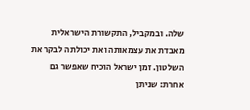שלה. ובמקביל, התקשורת הישראלית מאבדת את עצמאותה ואת יכולתה לבקר את השלטון. זמן ישראל הוכיח שאפשר גם אחרת: שניתן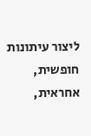ליצור עיתונות חופשית, אחראית,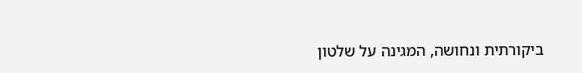ביקורתית ונחושה, המגינה על שלטון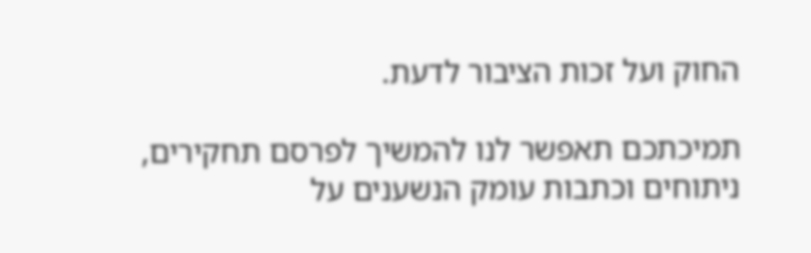החוק ועל זכות הציבור לדעת.

תמיכתכם תאפשר לנו להמשיך לפרסם תחקירים, ניתוחים וכתבות עומק הנשענים על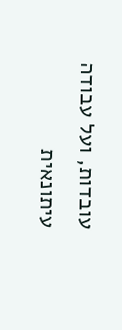עובדות, ועל עבודה עיתונאית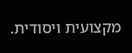מקצועית ויסודית.